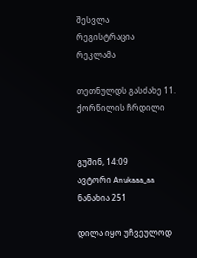შესვლა
რეგისტრაცია
რეკლამა

თეთნულდს გასძახე 11. ქორწილის ჩრდილი


გუშინ, 14:09
ავტორი Anukaaa_aa
ნანახია 251

დილა იყო უჩვეულოდ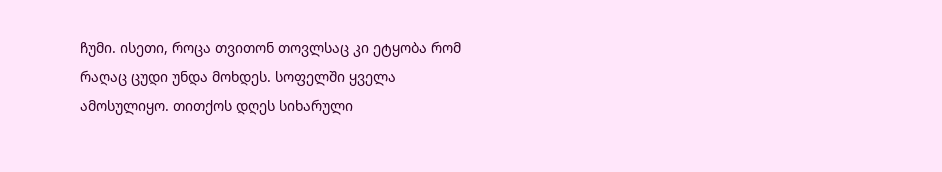ჩუმი. ისეთი, როცა თვითონ თოვლსაც კი ეტყობა რომ რაღაც ცუდი უნდა მოხდეს. სოფელში ყველა ამოსულიყო. თითქოს დღეს სიხარული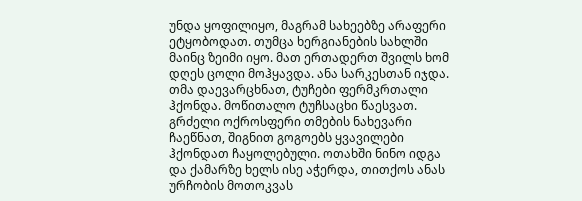უნდა ყოფილიყო, მაგრამ სახეებზე არაფერი ეტყობოდათ. თუმცა ხერგიანების სახლში მაინც ზეიმი იყო. მათ ერთადერთ შვილს ხომ დღეს ცოლი მოჰყავდა. ანა სარკესთან იჯდა. თმა დაევარცხნათ, ტუჩები ფერმკრთალი ჰქონდა. მოწითალო ტუჩსაცხი წაესვათ. გრძელი ოქროსფერი თმების ნახევარი ჩაეწნათ, შიგნით გოგოებს ყვავილები ჰქონდათ ჩაყოლებული. ოთახში ნინო იდგა და ქამარზე ხელს ისე აჭერდა, თითქოს ანას  ურჩობის მოთოკვას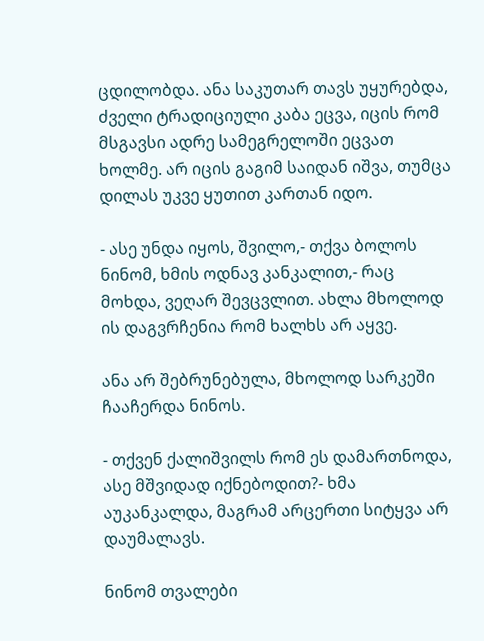ცდილობდა. ანა საკუთარ თავს უყურებდა, ძველი ტრადიციული კაბა ეცვა, იცის რომ მსგავსი ადრე სამეგრელოში ეცვათ ხოლმე. არ იცის გაგიმ საიდან იშვა, თუმცა დილას უკვე ყუთით კართან იდო.

- ასე უნდა იყოს, შვილო,- თქვა ბოლოს ნინომ, ხმის ოდნავ კანკალით,- რაც მოხდა, ვეღარ შევცვლით. ახლა მხოლოდ ის დაგვრჩენია რომ ხალხს არ აყვე.

ანა არ შებრუნებულა, მხოლოდ სარკეში ჩააჩერდა ნინოს.

- თქვენ ქალიშვილს რომ ეს დამართნოდა, ასე მშვიდად იქნებოდით?- ხმა აუკანკალდა, მაგრამ არცერთი სიტყვა არ დაუმალავს.

ნინომ თვალები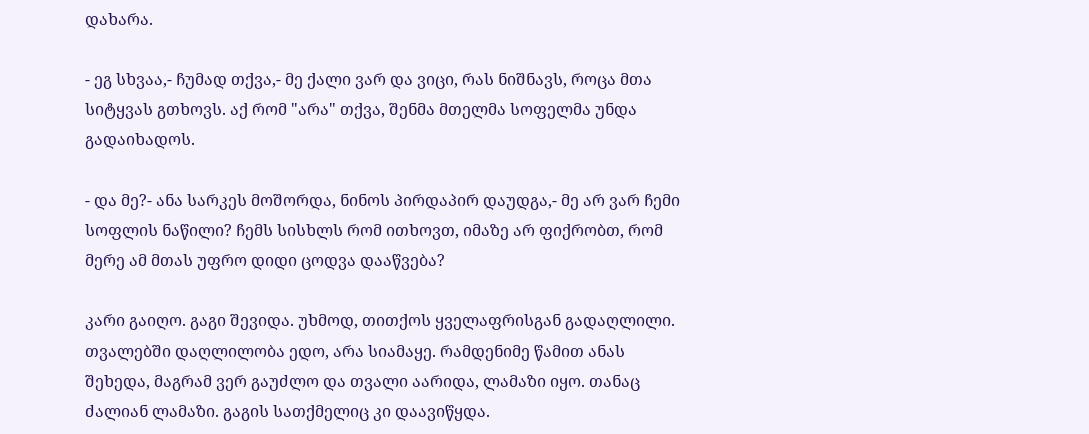დახარა.

- ეგ სხვაა,- ჩუმად თქვა,- მე ქალი ვარ და ვიცი, რას ნიშნავს, როცა მთა სიტყვას გთხოვს. აქ რომ "არა" თქვა, შენმა მთელმა სოფელმა უნდა გადაიხადოს.

- და მე?- ანა სარკეს მოშორდა, ნინოს პირდაპირ დაუდგა,- მე არ ვარ ჩემი სოფლის ნაწილი? ჩემს სისხლს რომ ითხოვთ, იმაზე არ ფიქრობთ, რომ მერე ამ მთას უფრო დიდი ცოდვა დააწვება?

კარი გაიღო. გაგი შევიდა. უხმოდ, თითქოს ყველაფრისგან გადაღლილი. თვალებში დაღლილობა ედო, არა სიამაყე. რამდენიმე წამით ანას შეხედა, მაგრამ ვერ გაუძლო და თვალი აარიდა, ლამაზი იყო. თანაც ძალიან ლამაზი. გაგის სათქმელიც კი დაავიწყდა.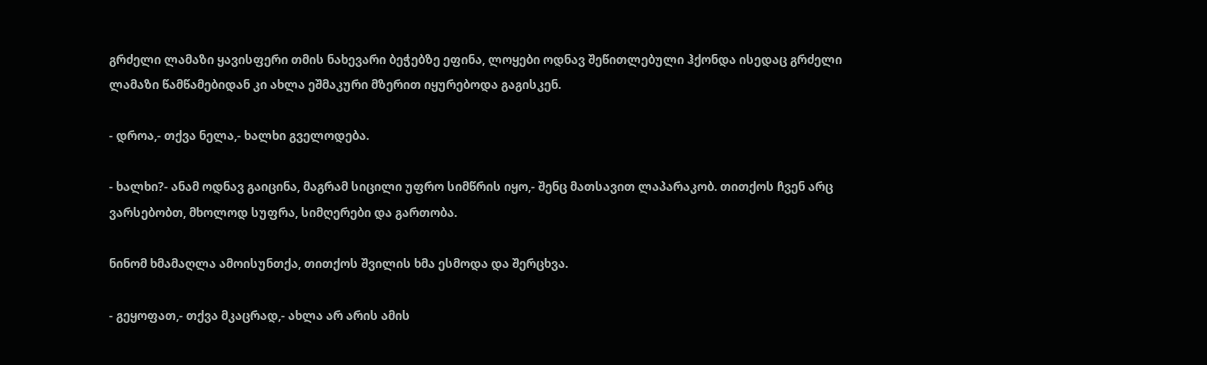გრძელი ლამაზი ყავისფერი თმის ნახევარი ბეჭებზე ეფინა, ლოყები ოდნავ შეწითლებული ჰქონდა ისედაც გრძელი ლამაზი წამწამებიდან კი ახლა ეშმაკური მზერით იყურებოდა გაგისკენ.

- დროა,- თქვა ნელა,- ხალხი გველოდება.

- ხალხი?- ანამ ოდნავ გაიცინა, მაგრამ სიცილი უფრო სიმწრის იყო,- შენც მათსავით ლაპარაკობ. თითქოს ჩვენ არც ვარსებობთ, მხოლოდ სუფრა, სიმღერები და გართობა.

ნინომ ხმამაღლა ამოისუნთქა, თითქოს შვილის ხმა ესმოდა და შერცხვა.

- გეყოფათ,- თქვა მკაცრად,- ახლა არ არის ამის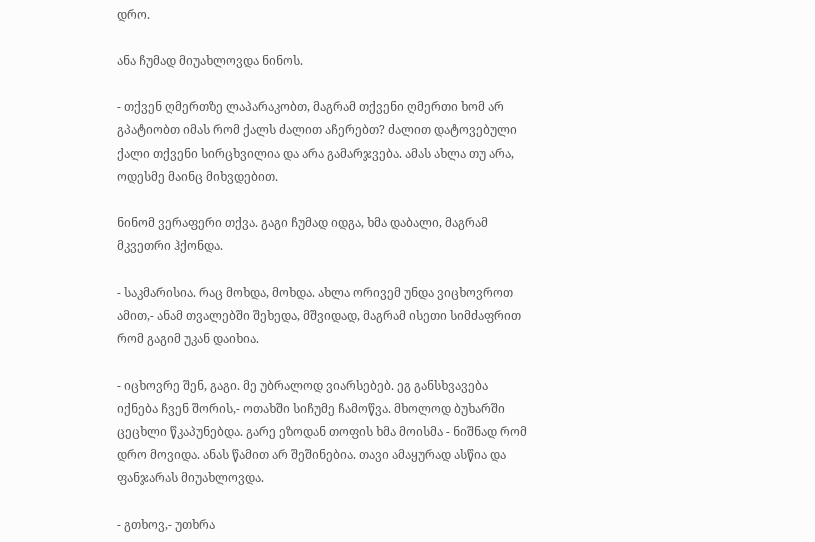დრო.

ანა ჩუმად მიუახლოვდა ნინოს.

- თქვენ ღმერთზე ლაპარაკობთ, მაგრამ თქვენი ღმერთი ხომ არ გპატიობთ იმას რომ ქალს ძალით აჩერებთ? ძალით დატოვებული ქალი თქვენი სირცხვილია და არა გამარჯვება. ამას ახლა თუ არა, ოდესმე მაინც მიხვდებით.

ნინომ ვერაფერი თქვა. გაგი ჩუმად იდგა, ხმა დაბალი, მაგრამ მკვეთრი ჰქონდა.

- საკმარისია. რაც მოხდა, მოხდა. ახლა ორივემ უნდა ვიცხოვროთ ამით,- ანამ თვალებში შეხედა, მშვიდად, მაგრამ ისეთი სიმძაფრით რომ გაგიმ უკან დაიხია.

- იცხოვრე შენ, გაგი. მე უბრალოდ ვიარსებებ. ეგ განსხვავება იქნება ჩვენ შორის,- ოთახში სიჩუმე ჩამოწვა. მხოლოდ ბუხარში ცეცხლი წკაპუნებდა. გარე ეზოდან თოფის ხმა მოისმა - ნიშნად რომ დრო მოვიდა. ანას წამით არ შეშინებია. თავი ამაყურად ასწია და ფანჯარას მიუახლოვდა.

- გთხოვ,- უთხრა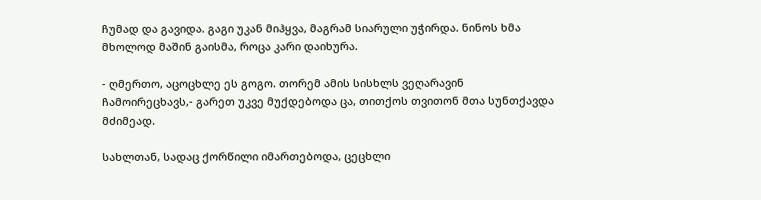ჩუმად და გავიდა. გაგი უკან მიჰყვა, მაგრამ სიარული უჭირდა. ნინოს ხმა მხოლოდ მაშინ გაისმა, როცა კარი დაიხურა.

- ღმერთო, აცოცხლე ეს გოგო. თორემ ამის სისხლს ვეღარავინ ჩამოირეცხავს,- გარეთ უკვე მუქდებოდა ცა, თითქოს თვითონ მთა სუნთქავდა მძიმეად.

სახლთან, სადაც ქორწილი იმართებოდა, ცეცხლი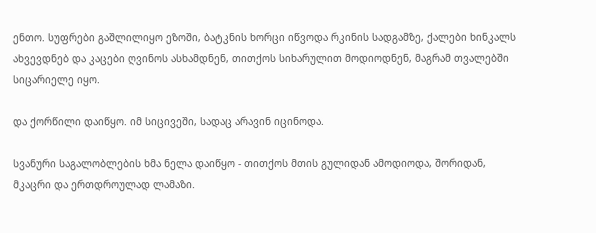ენთო. სუფრები გაშლილიყო ეზოში, ბატკნის ხორცი იწვოდა რკინის სადგამზე, ქალები ხინკალს ახვევდნებ და კაცები ღვინოს ასხამდნენ, თითქოს სიხარულით მოდიოდნენ, მაგრამ თვალებში სიცარიელე იყო.

და ქორწილი დაიწყო. იმ სიცივეში, სადაც არავინ იცინოდა.

სვანური საგალობლების ხმა ნელა დაიწყო - თითქოს მთის გულიდან ამოდიოდა, შორიდან, მკაცრი და ერთდროულად ლამაზი.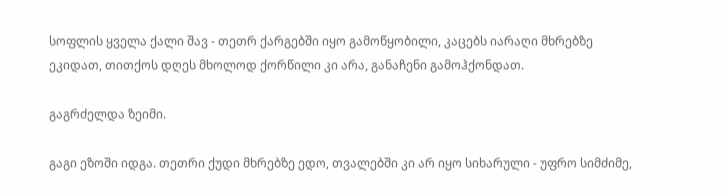სოფლის ყველა ქალი შავ - თეთრ ქარგებში იყო გამოწყობილი, კაცებს იარაღი მხრებზე ეკიდათ, თითქოს დღეს მხოლოდ ქორწილი კი არა, განაჩენი გამოჰქონდათ.

გაგრძელდა ზეიმი.

გაგი ეზოში იდგა. თეთრი ქუდი მხრებზე ედო, თვალებში კი არ იყო სიხარული - უფრო სიმძიმე,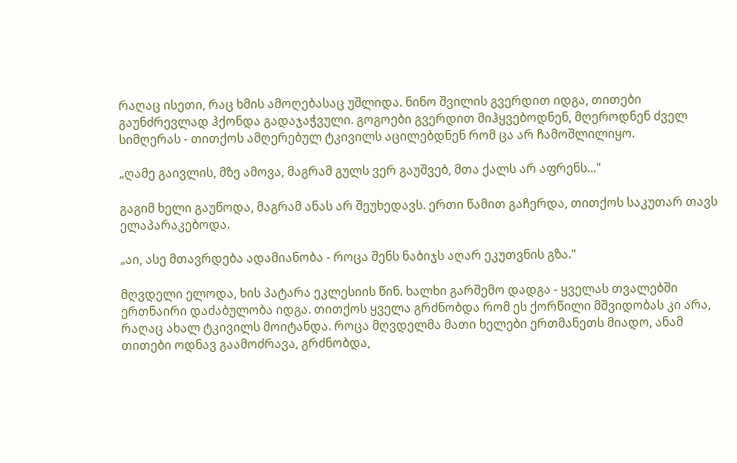რაღაც ისეთი, რაც ხმის ამოღებასაც უშლიდა. ნინო შვილის გვერდით იდგა, თითები გაუნძრევლად ჰქონდა გადაჯაჭვული. გოგოები გვერდით მიჰყვებოდნენ, მღეროდნენ ძველ სიმღერას - თითქოს ამღერებულ ტკივილს აცილებდნენ რომ ცა არ ჩამოშლილიყო.

„ღამე გაივლის, მზე ამოვა, მაგრამ გულს ვერ გაუშვებ, მთა ქალს არ აფრენს..."

გაგიმ ხელი გაუწოდა, მაგრამ ანას არ შეუხედავს. ერთი წამით გაჩერდა, თითქოს საკუთარ თავს ელაპარაკებოდა.

„აი, ასე მთავრდება ადამიანობა - როცა შენს ნაბიჯს აღარ ეკუთვნის გზა."

მღვდელი ელოდა, ხის პატარა ეკლესიის წინ. ხალხი გარშემო დადგა - ყველას თვალებში ერთნაირი დაძაბულობა იდგა. თითქოს ყველა გრძნობდა რომ ეს ქორწილი მშვიდობას კი არა, რაღაც ახალ ტკივილს მოიტანდა. როცა მღვდელმა მათი ხელები ერთმანეთს მიადო, ანამ თითები ოდნავ გაამოძრავა, გრძნობდა,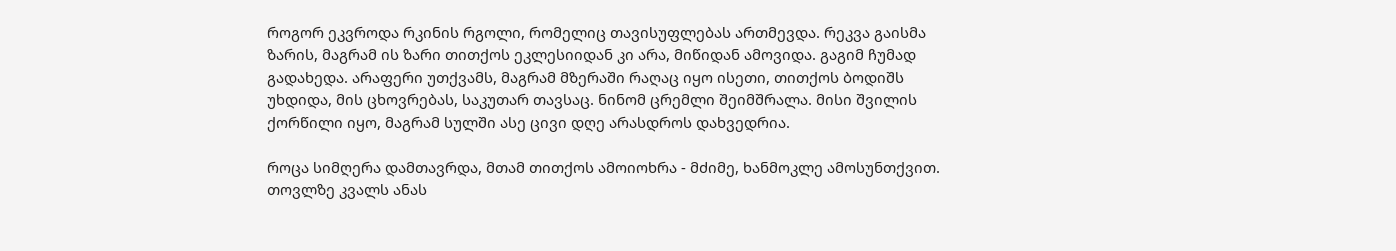როგორ ეკვროდა რკინის რგოლი, რომელიც თავისუფლებას ართმევდა. რეკვა გაისმა ზარის, მაგრამ ის ზარი თითქოს ეკლესიიდან კი არა, მიწიდან ამოვიდა. გაგიმ ჩუმად გადახედა. არაფერი უთქვამს, მაგრამ მზერაში რაღაც იყო ისეთი, თითქოს ბოდიშს უხდიდა, მის ცხოვრებას, საკუთარ თავსაც. ნინომ ცრემლი შეიმშრალა. მისი შვილის ქორწილი იყო, მაგრამ სულში ასე ცივი დღე არასდროს დახვედრია.

როცა სიმღერა დამთავრდა, მთამ თითქოს ამოიოხრა - მძიმე, ხანმოკლე ამოსუნთქვით.
თოვლზე კვალს ანას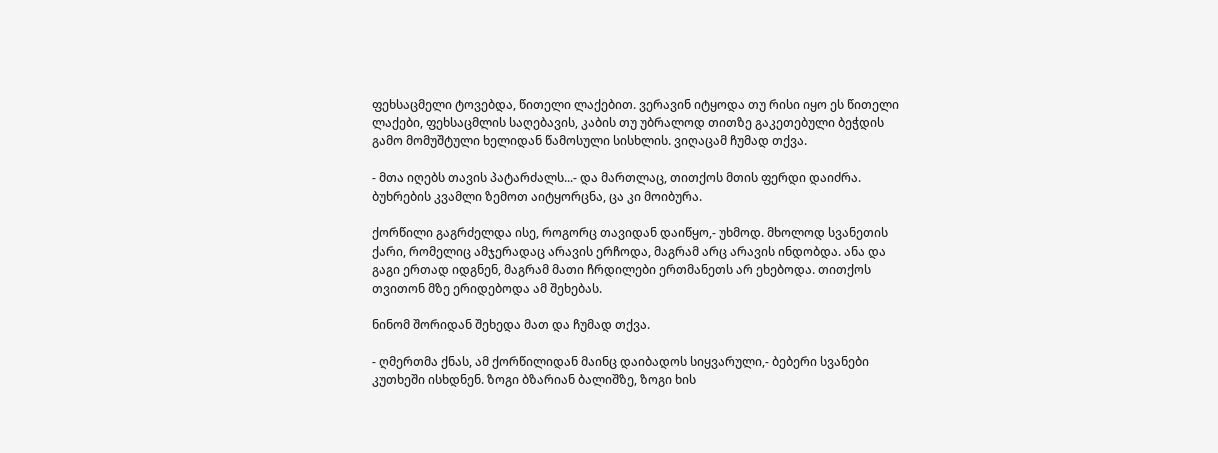ფეხსაცმელი ტოვებდა, წითელი ლაქებით. ვერავინ იტყოდა თუ რისი იყო ეს წითელი ლაქები, ფეხსაცმლის საღებავის, კაბის თუ უბრალოდ თითზე გაკეთებული ბეჭდის გამო მომუშტული ხელიდან წამოსული სისხლის. ვიღაცამ ჩუმად თქვა.

- მთა იღებს თავის პატარძალს...- და მართლაც, თითქოს მთის ფერდი დაიძრა. ბუხრების კვამლი ზემოთ აიტყორცნა, ცა კი მოიბურა.

ქორწილი გაგრძელდა ისე, როგორც თავიდან დაიწყო,- უხმოდ. მხოლოდ სვანეთის ქარი, რომელიც ამჯერადაც არავის ერჩოდა, მაგრამ არც არავის ინდობდა. ანა და გაგი ერთად იდგნენ, მაგრამ მათი ჩრდილები ერთმანეთს არ ეხებოდა. თითქოს თვითონ მზე ერიდებოდა ამ შეხებას.

ნინომ შორიდან შეხედა მათ და ჩუმად თქვა.

- ღმერთმა ქნას, ამ ქორწილიდან მაინც დაიბადოს სიყვარული,- ბებერი სვანები კუთხეში ისხდნენ. ზოგი ბზარიან ბალიშზე, ზოგი ხის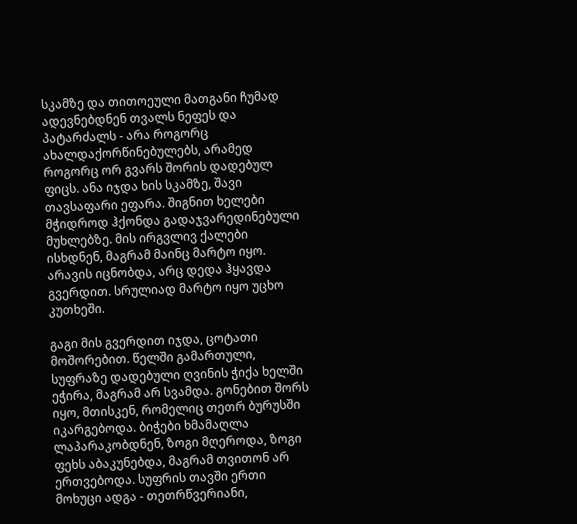სკამზე და თითოეული მათგანი ჩუმად ადევნებდნენ თვალს ნეფეს და პატარძალს - არა როგორც ახალდაქორწინებულებს, არამედ როგორც ორ გვარს შორის დადებულ ფიცს. ანა იჯდა ხის სკამზე, შავი თავსაფარი ეფარა. შიგნით ხელები მჭიდროდ ჰქონდა გადაჯვარედინებული მუხლებზე. მის ირგვლივ ქალები ისხდნენ, მაგრამ მაინც მარტო იყო. არავის იცნობდა, არც დედა ჰყავდა გვერდით. სრულიად მარტო იყო უცხო კუთხეში.

გაგი მის გვერდით იჯდა, ცოტათი მოშორებით. წელში გამართული, სუფრაზე დადებული ღვინის ჭიქა ხელში ეჭირა, მაგრამ არ სვამდა. გონებით შორს იყო, მთისკენ, რომელიც თეთრ ბურუსში იკარგებოდა. ბიჭები ხმამაღლა ლაპარაკობდნენ, ზოგი მღეროდა, ზოგი ფეხს აბაკუნებდა, მაგრამ თვითონ არ ერთვებოდა. სუფრის თავში ერთი მოხუცი ადგა - თეთრწვერიანი,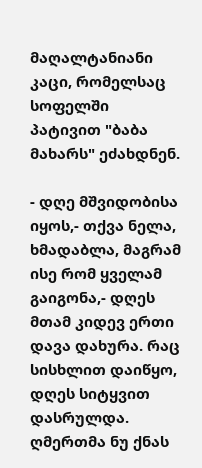მაღალტანიანი კაცი, რომელსაც სოფელში პატივით "ბაბა მახარს" ეძახდნენ.

- დღე მშვიდობისა იყოს,- თქვა ნელა, ხმადაბლა, მაგრამ ისე რომ ყველამ გაიგონა,- დღეს მთამ კიდევ ერთი დავა დახურა. რაც სისხლით დაიწყო, დღეს სიტყვით დასრულდა. ღმერთმა ნუ ქნას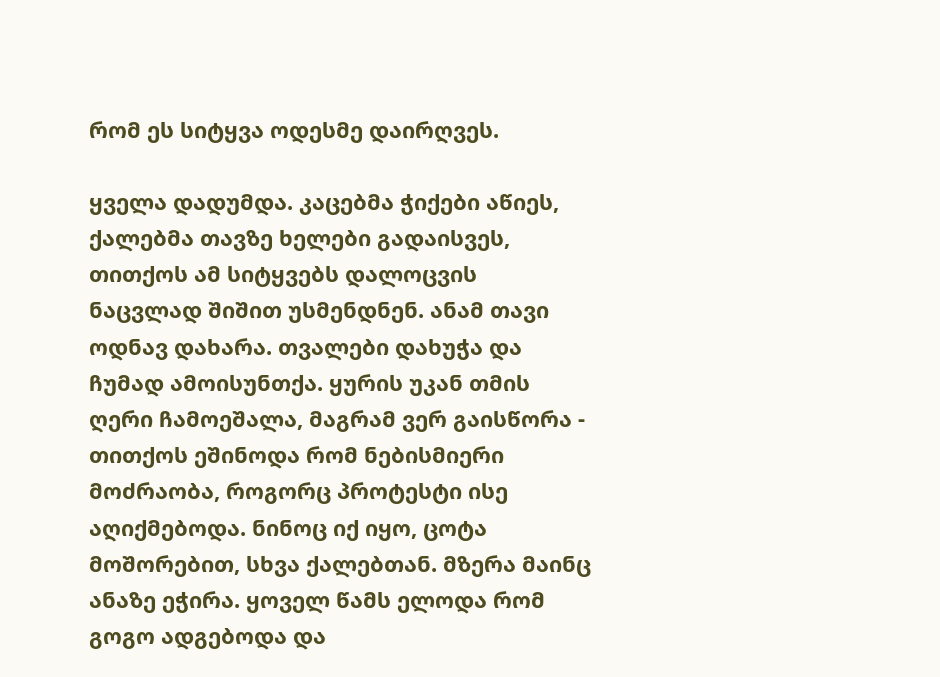რომ ეს სიტყვა ოდესმე დაირღვეს.

ყველა დადუმდა. კაცებმა ჭიქები აწიეს, ქალებმა თავზე ხელები გადაისვეს, თითქოს ამ სიტყვებს დალოცვის ნაცვლად შიშით უსმენდნენ. ანამ თავი ოდნავ დახარა. თვალები დახუჭა და ჩუმად ამოისუნთქა. ყურის უკან თმის ღერი ჩამოეშალა, მაგრამ ვერ გაისწორა - თითქოს ეშინოდა რომ ნებისმიერი მოძრაობა, როგორც პროტესტი ისე აღიქმებოდა. ნინოც იქ იყო, ცოტა მოშორებით, სხვა ქალებთან. მზერა მაინც ანაზე ეჭირა. ყოველ წამს ელოდა რომ გოგო ადგებოდა და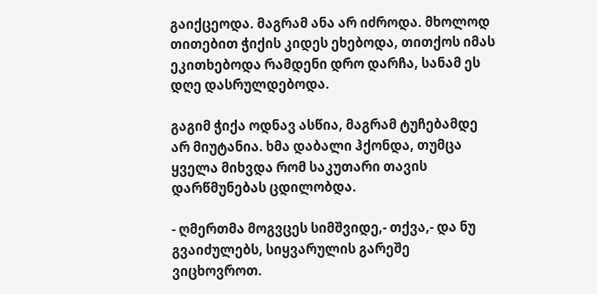გაიქცეოდა. მაგრამ ანა არ იძროდა. მხოლოდ თითებით ჭიქის კიდეს ეხებოდა, თითქოს იმას ეკითხებოდა რამდენი დრო დარჩა, სანამ ეს დღე დასრულდებოდა.

გაგიმ ჭიქა ოდნავ ასწია, მაგრამ ტუჩებამდე არ მიუტანია. ხმა დაბალი ჰქონდა, თუმცა ყველა მიხვდა რომ საკუთარი თავის დარწმუნებას ცდილობდა.

- ღმერთმა მოგვცეს სიმშვიდე,- თქვა,- და ნუ გვაიძულებს, სიყვარულის გარეშე ვიცხოვროთ.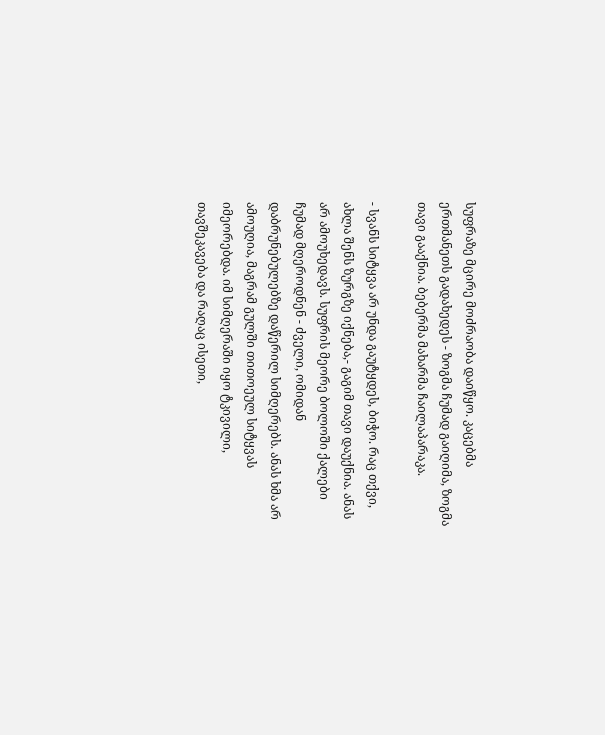სუფრაზე მცირე მოძრაობა დაიწყო. კაცებმა ერთმანეთს გადახედეს - ზოგმა ჩუმად გაიღიმა, ზოგმა თავი გააქნია. ბებერმა მახარმა ჩაილაპარაკა.

- სვანს სიტყვა არ უნდა გაუტყდეს, ბიჭო. რაც თქვი, ახლა შენს ზურგზე იქნება,- გაგიმ თავი დაუქნია. ანას არ ამოუხედავს. სუფრის მეორე ბოლოში ქალები ჩუმად მღეროდნენ - ძველი, ომიდან დაბრუნებულებზე დაწერილ სიმღერებს. ანას ხმა არ ამოუღია, მაგრამ გულში თითოეულ სიტყვას იმეორებდა. იმ სიმღერაში იყო ტკივილი, თავშეკავება და რაღაც ისეთი,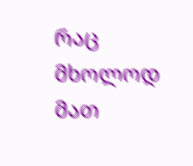რაც მხოლოდ მათ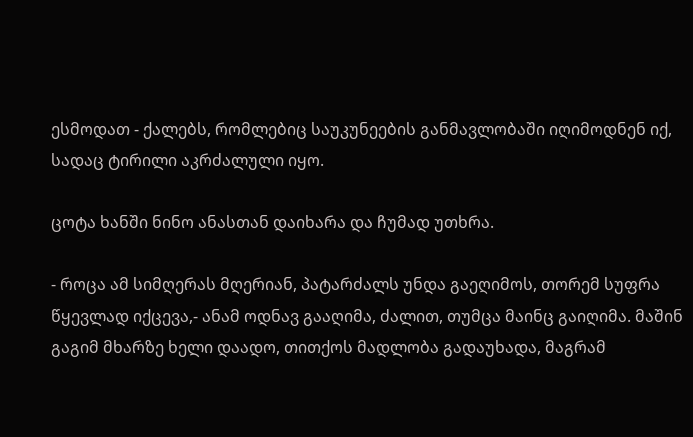ესმოდათ - ქალებს, რომლებიც საუკუნეების განმავლობაში იღიმოდნენ იქ, სადაც ტირილი აკრძალული იყო.

ცოტა ხანში ნინო ანასთან დაიხარა და ჩუმად უთხრა.

- როცა ამ სიმღერას მღერიან, პატარძალს უნდა გაეღიმოს, თორემ სუფრა წყევლად იქცევა,- ანამ ოდნავ გააღიმა, ძალით, თუმცა მაინც გაიღიმა. მაშინ გაგიმ მხარზე ხელი დაადო, თითქოს მადლობა გადაუხადა, მაგრამ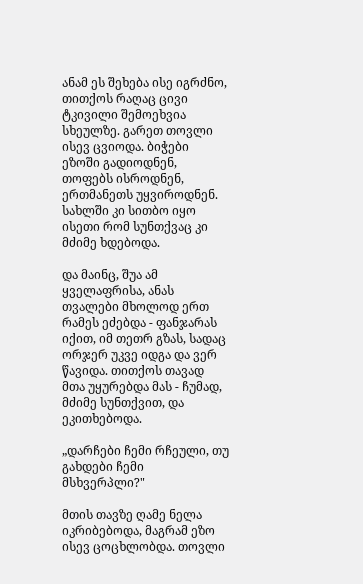ანამ ეს შეხება ისე იგრძნო, თითქოს რაღაც ცივი ტკივილი შემოეხვია სხეულზე. გარეთ თოვლი ისევ ცვიოდა. ბიჭები ეზოში გადიოდნენ, თოფებს ისროდნენ, ერთმანეთს უყვიროდნენ. სახლში კი სითბო იყო ისეთი რომ სუნთქვაც კი მძიმე ხდებოდა.

და მაინც, შუა ამ ყველაფრისა, ანას თვალები მხოლოდ ერთ რამეს ეძებდა - ფანჯარას იქით, იმ თეთრ გზას, სადაც ორჯერ უკვე იდგა და ვერ წავიდა. თითქოს თავად მთა უყურებდა მას - ჩუმად, მძიმე სუნთქვით, და ეკითხებოდა.

„დარჩები ჩემი რჩეული, თუ გახდები ჩემი მსხვერპლი?"

მთის თავზე ღამე ნელა იკრიბებოდა, მაგრამ ეზო ისევ ცოცხლობდა. თოვლი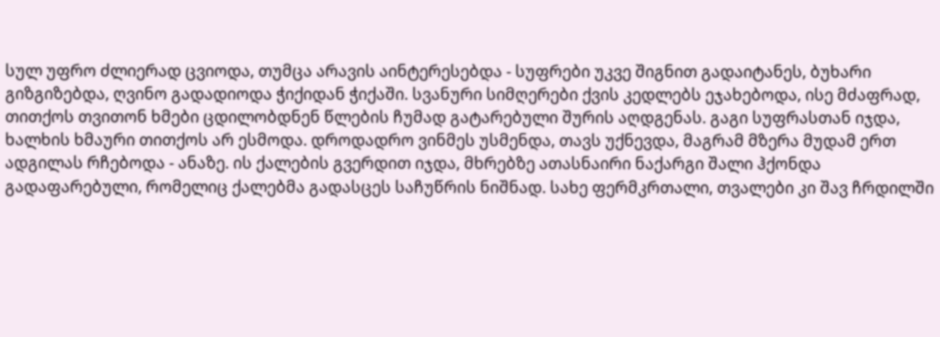სულ უფრო ძლიერად ცვიოდა, თუმცა არავის აინტერესებდა - სუფრები უკვე შიგნით გადაიტანეს, ბუხარი გიზგიზებდა, ღვინო გადადიოდა ჭიქიდან ჭიქაში. სვანური სიმღერები ქვის კედლებს ეჯახებოდა, ისე მძაფრად, თითქოს თვითონ ხმები ცდილობდნენ წლების ჩუმად გატარებული შურის აღდგენას. გაგი სუფრასთან იჯდა, ხალხის ხმაური თითქოს არ ესმოდა. დროდადრო ვინმეს უსმენდა, თავს უქნევდა, მაგრამ მზერა მუდამ ერთ ადგილას რჩებოდა - ანაზე. ის ქალების გვერდით იჯდა, მხრებზე ათასნაირი ნაქარგი შალი ჰქონდა გადაფარებული, რომელიც ქალებმა გადასცეს საჩუწრის ნიშნად. სახე ფერმკრთალი, თვალები კი შავ ჩრდილში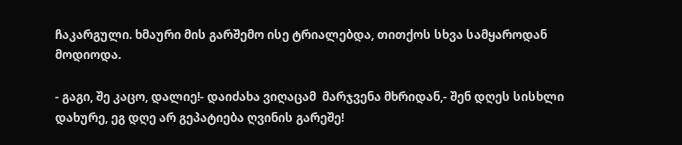ჩაკარგული. ხმაური მის გარშემო ისე ტრიალებდა, თითქოს სხვა სამყაროდან მოდიოდა.

- გაგი, შე კაცო, დალიე!- დაიძახა ვიღაცამ  მარჯვენა მხრიდან,- შენ დღეს სისხლი დახურე, ეგ დღე არ გეპატიება ღვინის გარეშე!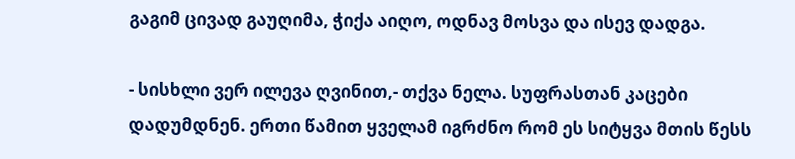გაგიმ ცივად გაუღიმა, ჭიქა აიღო, ოდნავ მოსვა და ისევ დადგა.

- სისხლი ვერ ილევა ღვინით,- თქვა ნელა. სუფრასთან კაცები დადუმდნენ. ერთი წამით ყველამ იგრძნო რომ ეს სიტყვა მთის წესს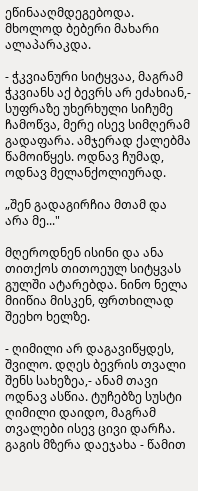ეწინააღმდეგებოდა. მხოლოდ ბებერი მახარი  ალაპარაკდა.

- ჭკვიანური სიტყვაა, მაგრამ ჭკვიანს აქ ბევრს არ ეძახიან,- სუფრაზე უხერხული სიჩუმე ჩამოწვა, მერე ისევ სიმღერამ გადაფარა. ამჯერად ქალებმა წამოიწყეს. ოდნავ ჩუმად, ოდნავ მელანქოლიურად.

„შენ გადაგირჩია მთამ და არა მე..."

მღეროდნენ ისინი და ანა თითქოს თითოეულ სიტყვას გულში ატარებდა. ნინო ნელა მიიწია მისკენ, ფრთხილად შეეხო ხელზე.

- ღიმილი არ დაგავიწყდეს, შვილო. დღეს ბევრის თვალი შენს სახეზეა,- ანამ თავი ოდნავ ასწია. ტუჩებზე სუსტი ღიმილი დაიდო, მაგრამ თვალები ისევ ცივი დარჩა. გაგის მზერა დაეჯახა - წამით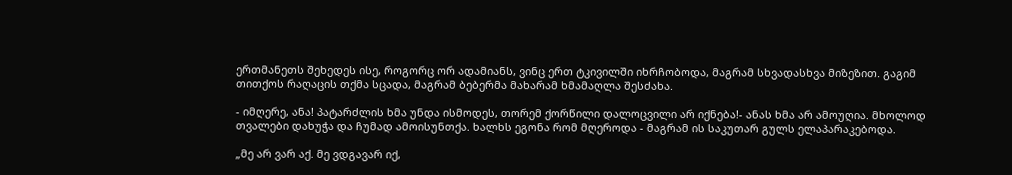ერთმანეთს შეხედეს ისე, როგორც ორ ადამიანს, ვინც ერთ ტკივილში იხრჩობოდა, მაგრამ სხვადასხვა მიზეზით. გაგიმ თითქოს რაღაცის თქმა სცადა, მაგრამ ბებერმა მახარამ ხმამაღლა შესძახა.

- იმღერე, ანა! პატარძლის ხმა უნდა ისმოდეს, თორემ ქორწილი დალოცვილი არ იქნება!- ანას ხმა არ ამოუღია. მხოლოდ თვალები დახუჭა და ჩუმად ამოისუნთქა. ხალხს ეგონა რომ მღეროდა - მაგრამ ის საკუთარ გულს ელაპარაკებოდა.

„მე არ ვარ აქ. მე ვდგავარ იქ,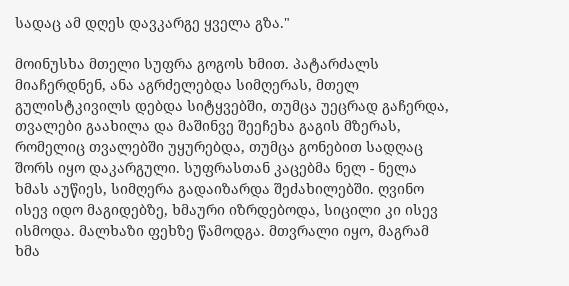სადაც ამ დღეს დავკარგე ყველა გზა."

მოინუსხა მთელი სუფრა გოგოს ხმით. პატარძალს მიაჩერდნენ, ანა აგრძელებდა სიმღერას, მთელ გულისტკივილს დებდა სიტყვებში, თუმცა უეცრად გაჩერდა, თვალები გაახილა და მაშინვე შეეჩეხა გაგის მზერას, რომელიც თვალებში უყურებდა, თუმცა გონებით სადღაც შორს იყო დაკარგული. სუფრასთან კაცებმა ნელ - ნელა ხმას აუწიეს, სიმღერა გადაიზარდა შეძახილებში. ღვინო ისევ იდო მაგიდებზე, ხმაური იზრდებოდა, სიცილი კი ისევ ისმოდა. მალხაზი ფეხზე წამოდგა. მთვრალი იყო, მაგრამ ხმა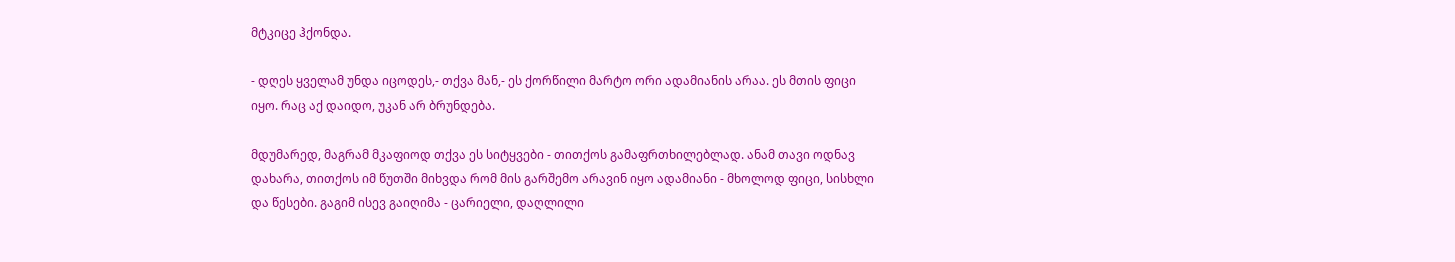მტკიცე ჰქონდა.

- დღეს ყველამ უნდა იცოდეს,- თქვა მან,- ეს ქორწილი მარტო ორი ადამიანის არაა. ეს მთის ფიცი იყო. რაც აქ დაიდო, უკან არ ბრუნდება.

მდუმარედ, მაგრამ მკაფიოდ თქვა ეს სიტყვები - თითქოს გამაფრთხილებლად. ანამ თავი ოდნავ დახარა, თითქოს იმ წუთში მიხვდა რომ მის გარშემო არავინ იყო ადამიანი - მხოლოდ ფიცი, სისხლი და წესები. გაგიმ ისევ გაიღიმა - ცარიელი, დაღლილი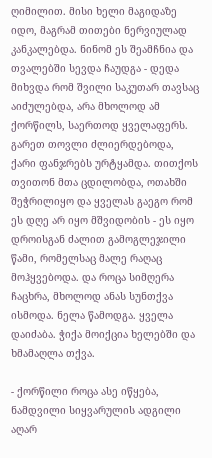ღიმილით. მისი ხელი მაგიდაზე იდო, მაგრამ თითები ნერვიულად კანკალებდა. ნინომ ეს შეამჩნია და თვალებში სევდა ჩაუდგა - დედა მიხვდა რომ შვილი საკუთარ თავსაც აიძულებდა, არა მხოლოდ ამ ქორწილს, საერთოდ ყველაფერს. გარეთ თოვლი ძლიერდებოდა, ქარი ფანჯრებს ურტყამდა. თითქოს თვითონ მთა ცდილობდა, ოთახში შეჭრილიყო და ყველას გაეგო რომ ეს დღე არ იყო მშვიდობის - ეს იყო დროისგან ძალით გამოგლეჯილი წამი, რომელსაც მალე რაღაც მოჰყვებოდა. და როცა სიმღერა ჩაცხრა, მხოლოდ ანას სუნთქვა ისმოდა. ნელა წამოდგა. ყველა დაიძაბა. ჭიქა მოიქცია ხელებში და ხმამაღლა თქვა.

- ქორწილი როცა ასე იწყება, ნამდვილი სიყვარულის ადგილი აღარ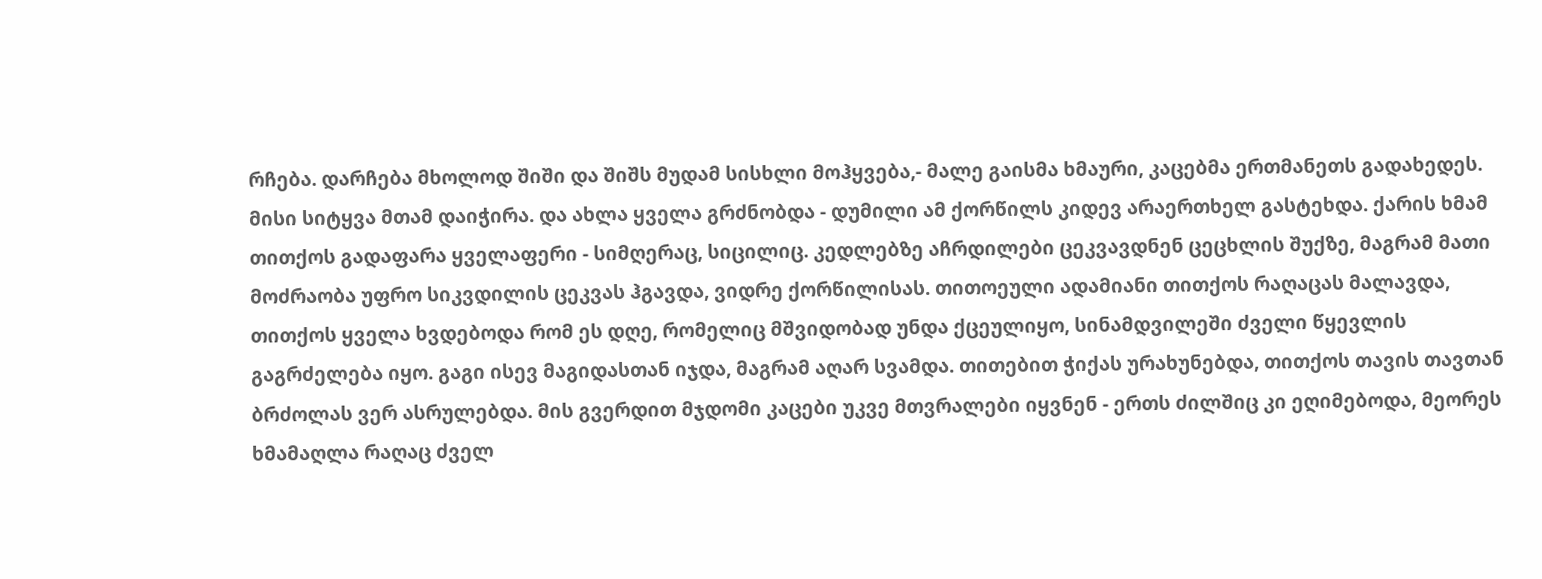რჩება. დარჩება მხოლოდ შიში და შიშს მუდამ სისხლი მოჰყვება,- მალე გაისმა ხმაური, კაცებმა ერთმანეთს გადახედეს. მისი სიტყვა მთამ დაიჭირა. და ახლა ყველა გრძნობდა - დუმილი ამ ქორწილს კიდევ არაერთხელ გასტეხდა. ქარის ხმამ თითქოს გადაფარა ყველაფერი - სიმღერაც, სიცილიც. კედლებზე აჩრდილები ცეკვავდნენ ცეცხლის შუქზე, მაგრამ მათი მოძრაობა უფრო სიკვდილის ცეკვას ჰგავდა, ვიდრე ქორწილისას. თითოეული ადამიანი თითქოს რაღაცას მალავდა, თითქოს ყველა ხვდებოდა რომ ეს დღე, რომელიც მშვიდობად უნდა ქცეულიყო, სინამდვილეში ძველი წყევლის გაგრძელება იყო. გაგი ისევ მაგიდასთან იჯდა, მაგრამ აღარ სვამდა. თითებით ჭიქას ურახუნებდა, თითქოს თავის თავთან ბრძოლას ვერ ასრულებდა. მის გვერდით მჯდომი კაცები უკვე მთვრალები იყვნენ - ერთს ძილშიც კი ეღიმებოდა, მეორეს ხმამაღლა რაღაც ძველ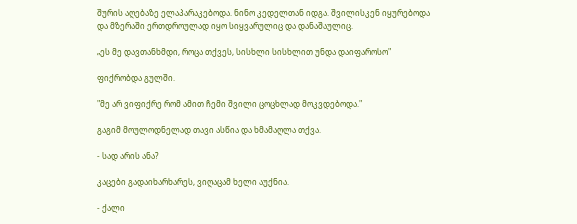შურის აღებაზე ელაპარაკებოდა. ნინო კედელთან იდგა. შვილისკენ იყურებოდა და მზერაში ერთდროულად იყო სიყვარულიც და დანაშაულიც.

„ეს მე დავთანხმდი, როცა თქვეს, სისხლი სისხლით უნდა დაიფაროსო"

ფიქრობდა გულში.

"მე არ ვიფიქრე რომ ამით ჩემი შვილი ცოცხლად მოკვდებოდა."

გაგიმ მოულოდნელად თავი ასწია და ხმამაღლა თქვა.

- სად არის ანა?

კაცები გადაიხარხარეს, ვიღაცამ ხელი აუქნია.

- ქალი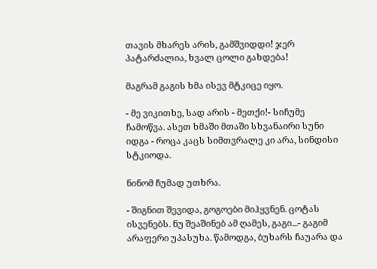თავის მხარეს არის, გამშვიდდი! ჯერ პატარძალია, ხვალ ცოლი გახდება!

მაგრამ გაგის ხმა ისევ მტკიცე იყო.

- მე ვიკითხე, სად არის - მეთქი!- სიჩუმე ჩამოწვა. ასეთ ხმაში მთაში სხვანაირი სუნი იდგა - როცა კაცს სიმთვრალე კი არა, სინდისი სტკიოდა.

ნინომ ჩუმად უთხრა.

- შიგნით შევიდა, გოგოები მიჰყვნენ. ცოტას ისვენებს. ნუ შეაშინებ ამ ღამეს, გაგი...- გაგიმ არაფერი უპასუხა. წამოდგა, ბუხარს ჩაუარა და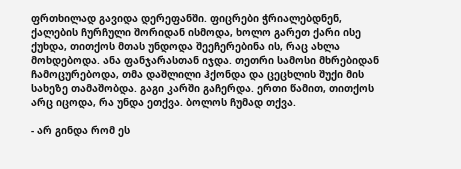ფრთხილად გავიდა დერეფანში. ფიცრები ჭრიალებდნენ, ქალების ჩურჩული შორიდან ისმოდა, ხოლო გარეთ ქარი ისე ქუხდა, თითქოს მთას უნდოდა შეეჩერებინა ის, რაც ახლა მოხდებოდა. ანა ფანჯარასთან იჯდა. თეთრი სამოსი მხრებიდან ჩამოცურებოდა, თმა დაშლილი ჰქონდა და ცეცხლის შუქი მის სახეზე თამაშობდა. გაგი კარში გაჩერდა. ერთი წამით, თითქოს არც იცოდა, რა უნდა ეთქვა. ბოლოს ჩუმად თქვა.

- არ გინდა რომ ეს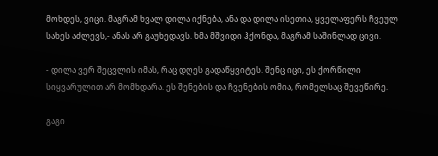მოხდეს, ვიცი. მაგრამ ხვალ დილა იქნება, ანა და დილა ისეთია, ყველაფერს ჩვეულ სახეს აძლევს,- ანას არ გაუხედავს. ხმა მშვიდი ჰქონდა, მაგრამ საშინლად ცივი.

- დილა ვერ შეცვლის იმას, რაც დღეს გადაწყვიტეს. შენც იცი, ეს ქორწილი სიყვარულით არ მომხდარა. ეს შენების და ჩვენების ომია, რომელსაც შევეწირე.

გაგი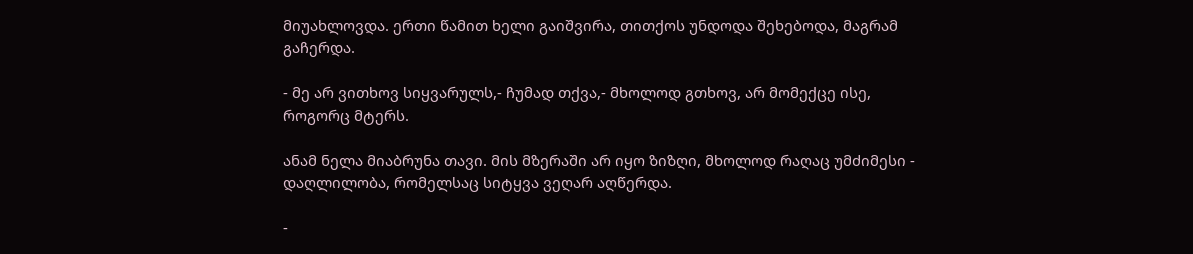მიუახლოვდა. ერთი წამით ხელი გაიშვირა, თითქოს უნდოდა შეხებოდა, მაგრამ გაჩერდა.

- მე არ ვითხოვ სიყვარულს,- ჩუმად თქვა,- მხოლოდ გთხოვ, არ მომექცე ისე, როგორც მტერს.

ანამ ნელა მიაბრუნა თავი. მის მზერაში არ იყო ზიზღი, მხოლოდ რაღაც უმძიმესი - დაღლილობა, რომელსაც სიტყვა ვეღარ აღწერდა.

-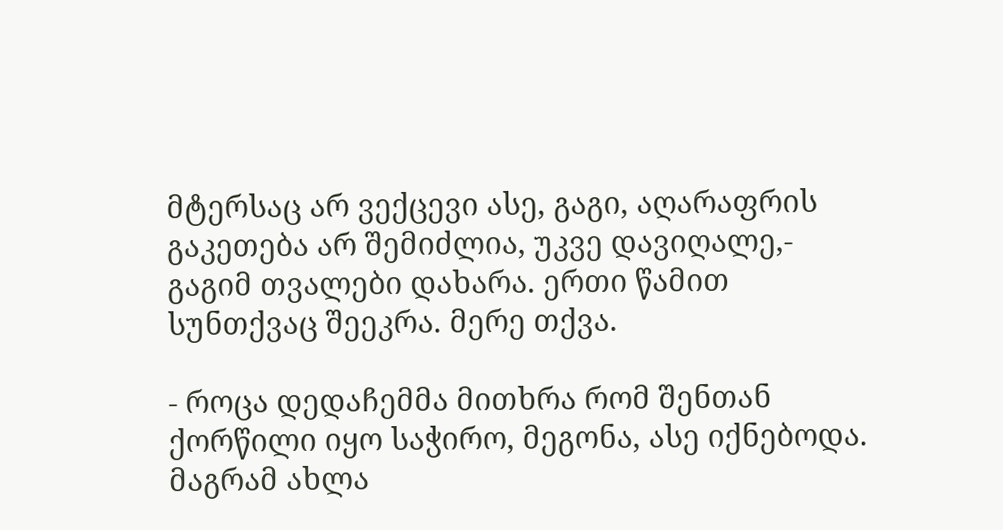მტერსაც არ ვექცევი ასე, გაგი, აღარაფრის გაკეთება არ შემიძლია, უკვე დავიღალე,- გაგიმ თვალები დახარა. ერთი წამით სუნთქვაც შეეკრა. მერე თქვა.

- როცა დედაჩემმა მითხრა რომ შენთან ქორწილი იყო საჭირო, მეგონა, ასე იქნებოდა. მაგრამ ახლა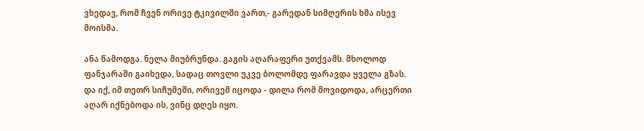ვხედავ, რომ ჩვენ ორივე ტკივილში ვართ,- გარედან სიმღერის ხმა ისევ მოისმა.

ანა წამოდგა. ნელა მიუბრუნდა. გაგის აღარაფერი უთქვამს. მხოლოდ ფანჯარაში გაიხედა, სადაც თოვლი უკვე ბოლომდე ფარავდა ყველა გზას. და იქ, იმ თეთრ სიჩუმეში, ორივემ იცოდა - დილა რომ მოვიდოდა, არცერთი აღარ იქნებოდა ის, ვინც დღეს იყო.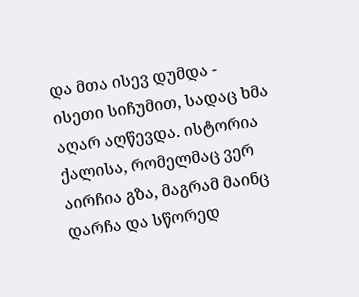და მთა ისევ დუმდა - ისეთი სიჩუმით, სადაც ხმა აღარ აღწევდა. ისტორია ქალისა, რომელმაც ვერ აირჩია გზა, მაგრამ მაინც დარჩა და სწორედ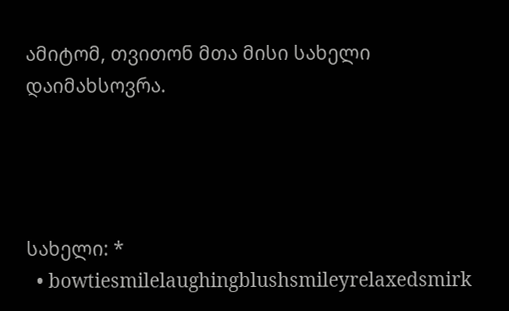ამიტომ, თვითონ მთა მისი სახელი დაიმახსოვრა.




სახელი: *
  • bowtiesmilelaughingblushsmileyrelaxedsmirk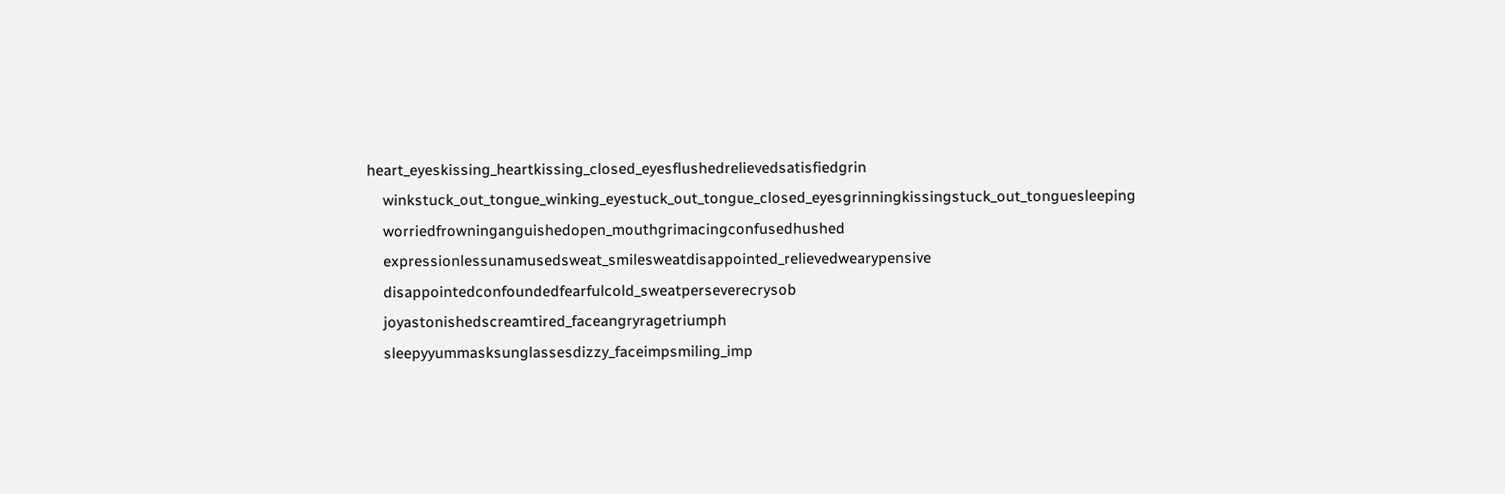heart_eyeskissing_heartkissing_closed_eyesflushedrelievedsatisfiedgrin
    winkstuck_out_tongue_winking_eyestuck_out_tongue_closed_eyesgrinningkissingstuck_out_tonguesleeping
    worriedfrowninganguishedopen_mouthgrimacingconfusedhushed
    expressionlessunamusedsweat_smilesweatdisappointed_relievedwearypensive
    disappointedconfoundedfearfulcold_sweatperseverecrysob
    joyastonishedscreamtired_faceangryragetriumph
    sleepyyummasksunglassesdizzy_faceimpsmiling_imp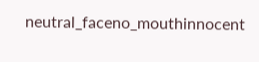neutral_faceno_mouthinnocent